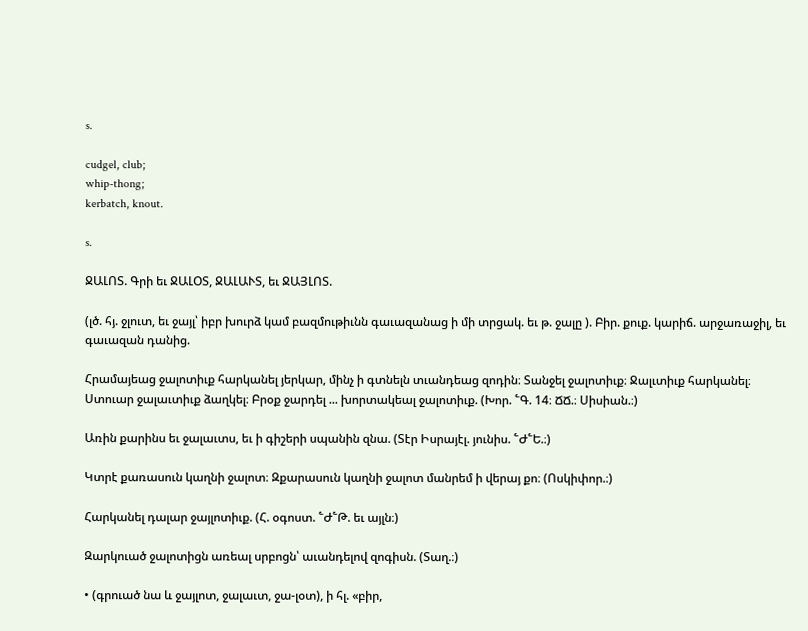s.

cudgel, club;
whip-thong;
kerbatch, knout.

s.

ՋԱԼՈՏ. Գրի եւ ՋԱԼՕՏ, ՋԱԼԱՒՏ, եւ ՋԱՅԼՈՏ.

(լծ. հյ. ջլուտ, եւ ջայլ՝ իբր խուրձ կամ բազմութիւնն գաւազանաց ի մի տրցակ. եւ թ. ջալը ). Բիր. քուք. կարիճ. արջառաջիլ, եւ գաւազան դանից.

Հրամայեաց ջալոտիւք հարկանել յերկար, մինչ ի գտնելն տւանդեաց զոդին։ Տանջել ջալոտիւք։ Ջալւտիւք հարկանել։ Ստուար ջալաւտիւք ձաղկել։ Բրօք ջարդել ... խորտակեալ ջալոտիւք. (Խոր. ՟Գ. 14։ ՃՃ.։ Սիսիան.։)

Առին քարինս եւ ջալաւտս, եւ ի գիշերի սպանին զնա. (Տէր Իսրայէլ. յունիս. ՟Ժ՟Ե.։)

Կտրէ քառասուն կաղնի ջալոտ։ Զքարասուն կաղնի ջալոտ մանրեմ ի վերայ քո։ (Ոսկիփոր.։)

Հարկանել դալար ջայլոտիւք. (Հ. օգոստ. ՟Ժ՟Թ. եւ այլն։)

Զարկուած ջալոտիցն առեալ սրբոցն՝ աւանդելով զոգիսն. (Տաղ.։)

• (գրուած նա և ջայլոտ, ջալաւտ, ջա-լօտ), ի հլ. «բիր,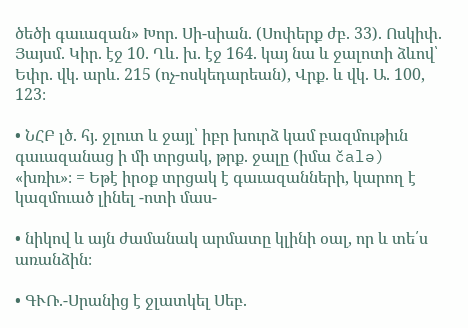ծեծի գաւազան» Խոր. Սի-սիան. (Սոփերք ժբ. 33). Ոսկիփ. Յայսմ. Կիր. էջ 10. Ղև. խ. էջ 164. կայ նա և ջալոտի ձևով՝ Եփր. վկ. արև. 215 (ոչ-ոսկեդարեան), Վրք. և վկ. Ա. 100, 123։

• ՆՀԲ լծ. հյ. ջլուտ և ջայլ՝ իբր խուրձ կամ բազմութիւն գաւազանաց ի մի տրցակ, թրք. ջալը (իմա čalə) «խռիւ»։ = Եթէ իրօք տրցակ է գաւազանների, կարող է կազմուած լինել -ոտի մաս-

• նիկով և այն ժամանակ արմատը կլինի օալ, որ և տե՛ս առանձին։

• ԳՒՌ.-Սրանից է ջլատկել Սեբ.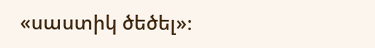«սաստիկ ծեծել»։